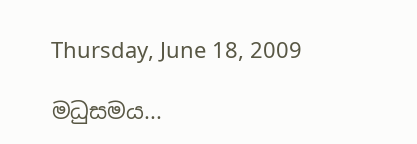Thursday, June 18, 2009

මධුසමය...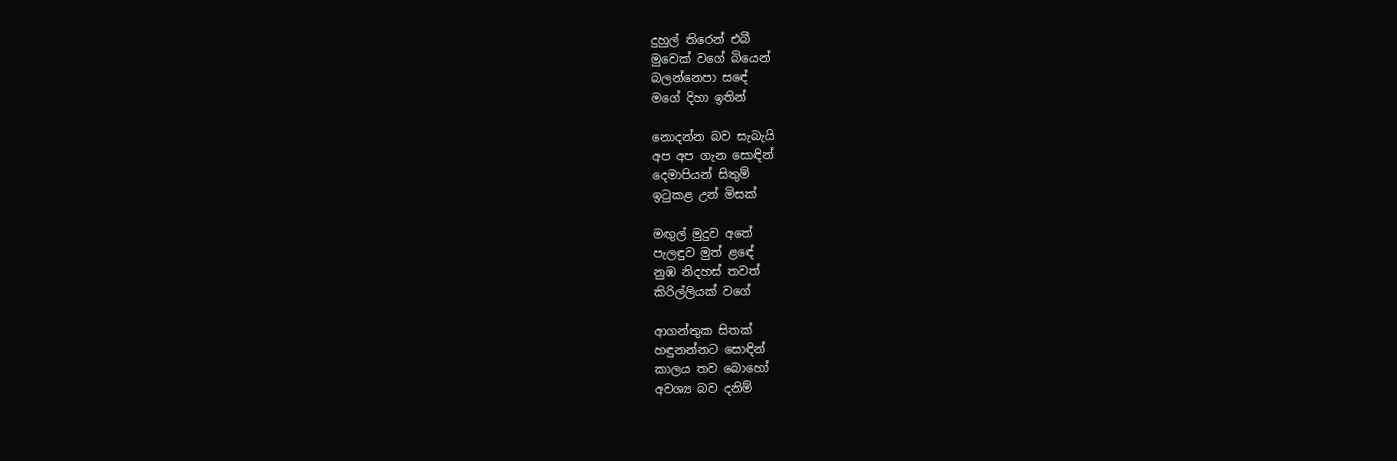දුහුල් තිරෙන් එබී
මුවෙක් වගේ බියෙන්
බලන්නෙපා සඳේ
මගේ දිහා ඉතින්

නොදන්න බව සැබැයි
අප අප ගැන සොඳින්
දෙමාපියන් සිතුම්
ඉටුකළ උන් මිසක්

මඟුල් මුදුව අතේ
පැලඳුව මුත් ළඳේ
නුඹ නිදහස් තවත්
කිරිල්ලියක් වගේ

ආගන්තුක සිතක්
හඳුනන්නට සොඳින්
කාලය තව බොහෝ
අවශ්‍ය බව දනිම්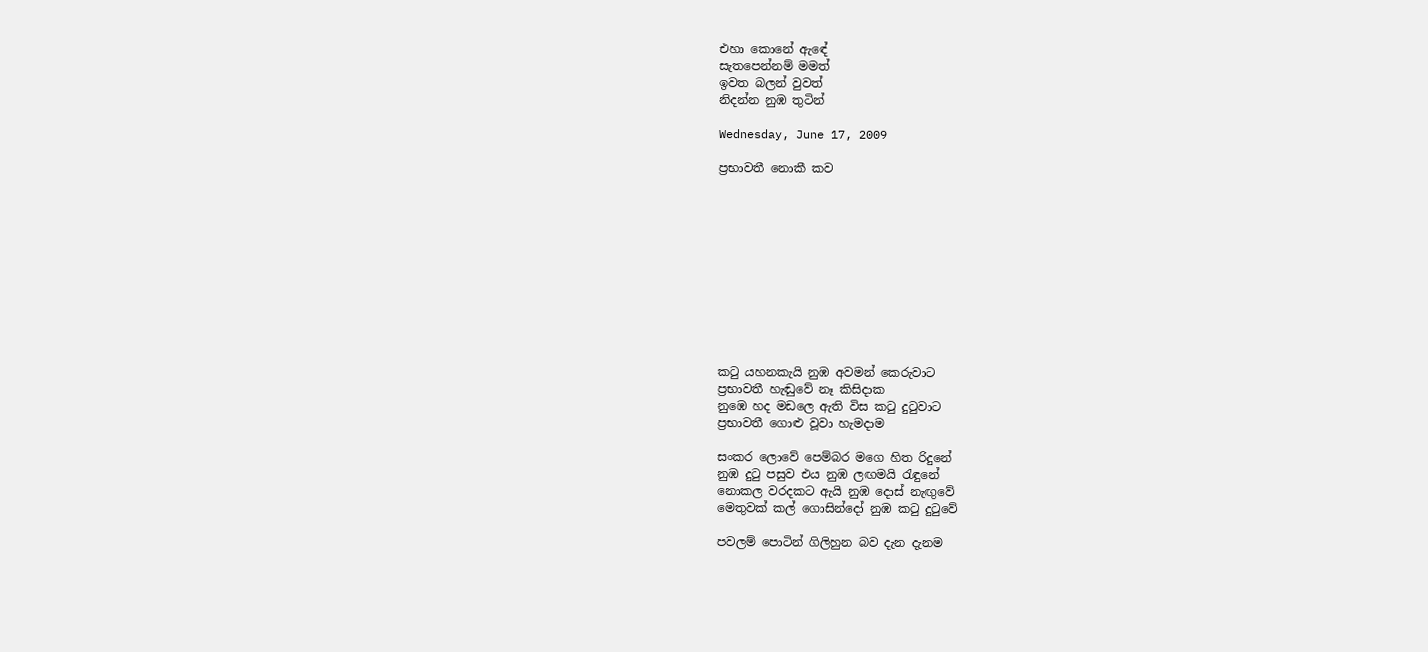එහා කොනේ ඇඳේ
සැතපෙන්නම් මමත්
ඉවත බලන් වුවත්
නිදන්න නුඹ තුටින්

Wednesday, June 17, 2009

ප්‍රභාවතී නොකී කව











කටු යහනකැයි නුඹ අවමන් කෙරුවාට
ප්‍රභාවතී හැඬුවේ නෑ කිසිදාක
නුඹෙ හද මඩලෙ ඇති විස කටු දුටුවාට
ප්‍රභාවතී ගොළු වූවා හැමදාම

සංකර ලොවේ පෙම්බර මගෙ හිත රිදුනේ
නුඹ දුටු පසුව එය නුඹ ලඟමයි රැඳුනේ
නොකල වරදකට ඇයි නුඹ දොස් නැඟුවේ
මෙතුවක් කල් ගොසින්දෝ නුඹ කටු දුටුවේ

පවලම් පොටින් ගිලිහුන බව දැන දැනම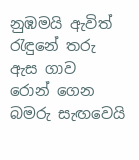නුඹමයි ඇවිත් රැඳුනේ තරු ඇස ගාව
රොන් ගෙන බමරු සැඟවෙයි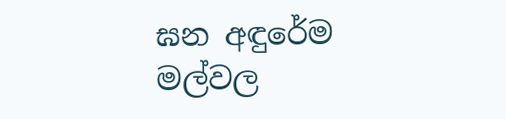ඝන අඳුරේම
මල්වල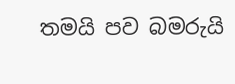තමයි පව බමරුයි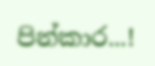පින්කාර...!